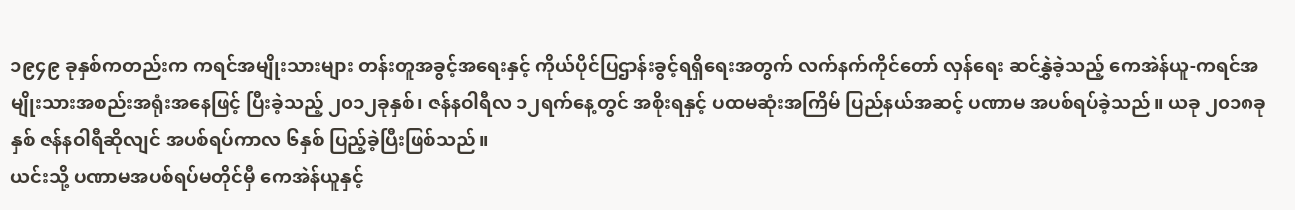၁၉၄၉ ခုနှစ်ကတည်းက ကရင်အမျိုးသားများ တန်းတူအခွင့်အရေးနှင့် ကိုယ်ပိုင်ပြဌာန်းခွင့်ရရှိရေးအတွက် လက်နက်ကိုင်တော် လှန်ရေး ဆင်နွှဲခဲ့သည့် ကေအဲန်ယူ-ကရင်အမျိုးသားအစည်းအရုံးအနေဖြင့် ပြီးခဲ့သည့် ၂၀၁၂ခုနှစ်၊ ဇန်နဝါရီလ ၁၂ရက်နေ့တွင် အစိုးရနှင့် ပထမဆုံးအကြိမ် ပြည်နယ်အဆင့် ပဏာမ အပစ်ရပ်ခဲ့သည်။ ယခု ၂၀၁၈ခုနှစ် ဇန်နဝါရီဆိုလျင် အပစ်ရပ်ကာလ ၆နှစ် ပြည့်ခဲ့ပြီးဖြစ်သည်။
ယင်းသို့ ပဏာမအပစ်ရပ်မတိုင်မှီ ကေအဲန်ယူနှင့်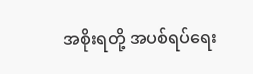အစိုးရတို့ အပစ်ရပ်ရေး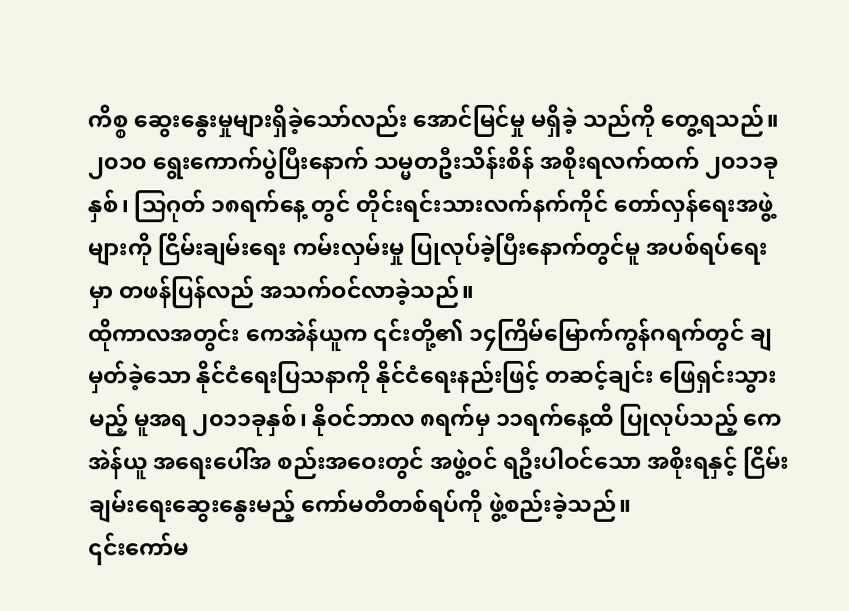ကိစ္စ ဆွေးနွေးမှုများရှိခဲ့သော်လည်း အောင်မြင်မှု မရှိခဲ့ သည်ကို တွေ့ရသည်။ ၂၀၁၀ ရွေးကောက်ပွဲပြီးနောက် သမ္မတဦးသိန်းစိန် အစိုးရလက်ထက် ၂၀၁၁ခုနှစ်၊ သြဂုတ် ၁၈ရက်နေ့ တွင် တိုင်းရင်းသားလက်နက်ကိုင် တော်လှန်ရေးအဖွဲ့များကို ငြိမ်းချမ်းရေး ကမ်းလှမ်းမှု ပြုလုပ်ခဲ့ပြီးနောက်တွင်မူ အပစ်ရပ်ရေး မှာ တဖန်ပြန်လည် အသက်ဝင်လာခဲ့သည်။
ထိုကာလအတွင်း ကေအဲန်ယူက ၎င်းတို့၏ ၁၄ကြိမ်မြောက်ကွန်ဂရက်တွင် ချမှတ်ခဲ့သော နိုင်ငံရေးပြသနာကို နိုင်ငံရေးနည်းဖြင့် တဆင့်ချင်း ဖြေရှင်းသွားမည့် မူအရ ၂၀၁၁ခုနှစ်၊ နိုဝင်ဘာလ ၈ရက်မှ ၁၁ရက်နေ့ထိ ပြုလုပ်သည့် ကေအဲန်ယူ အရေးပေါ်အ စည်းအဝေးတွင် အဖွဲ့ဝင် ရဦးပါဝင်သော အစိုးရနှင့် ငြိမ်းချမ်းရေးဆွေးနွေးမည့် ကော်မတီတစ်ရပ်ကို ဖွဲ့စည်းခဲ့သည်။
၎င်းကော်မ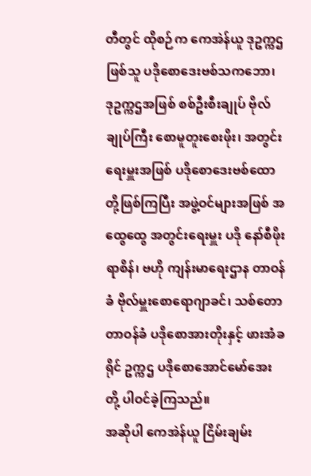တီတွင် ထိုစဉ်က ကေအဲန်ယူ ဒုဥက္ကဌဖြစ်သူ ပဒိုစောဒေးဗစ်သကဘော၊ ဒုဥက္ကဌအဖြစ် စစ်ဦးစီးချုပ် ဗိုလ်ချုပ်ကြီး စောမူတူးစေးဖိုး၊ အတွင်းရေးမှူးအဖြစ် ပဒိုစောဒေးဗစ်ထောတို့ဖြစ်ကြပြီး အဖွဲ့ဝင်များအဖြစ် အထွေထွေ အတွင်းရေးမှူး ပဒို နော်စီဖိုးရာစိန်၊ ဗဟို ကျန်းမာရေးဌာန တာဝန်ခံ ဗိုလ်မှူးစောရောဂျာခင်၊ သစ်တောတာဝန်ခံ ပဒိုစောအားတိုးနှင့် ဖားအံခရိုင် ဥက္ကဌ ပဒိုစောအောင်မော်အေးတို့ ပါဝင်ခဲ့ကြသည်။
အဆိုပါ ကေအဲန်ယူ ငြိမ်းချမ်း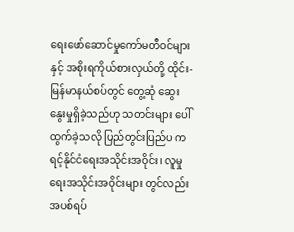ရေးဖော်ဆောင်မှုကော်မတီဝင်များနှင့် အစိုးရကိုယ်စားလှယ်တို့ ထိုင်း-မြန်မာနယ်စပ်တွင် တွေ့ဆုံ ဆွေးနွေးမှုရှိခဲ့သည်ဟု သတင်းများ ပေါ်ထွက်ခဲ့သလို ပြည်တွင်းပြည်ပ ကရင့်နိုင်ငံရေးအသိုင်းအဝိုင်း၊ လူမှုရေးအသိုင်းအဝိုင်းများ တွင်လည်း အပစ်ရပ်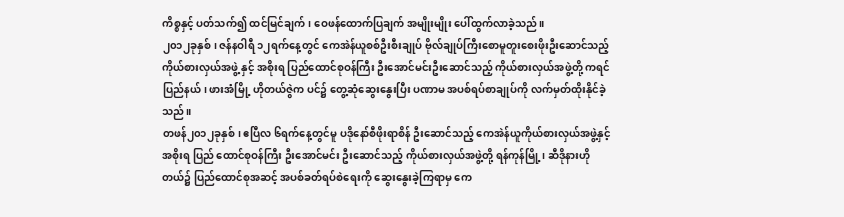ကိစ္စနှင့် ပတ်သက်၍ ထင်မြင်ချက်၊ ဝေဖန်ထောက်ပြချက် အမျိုးမျိုး ပေါ်ထွက်လာခဲ့သည်။
၂၀၁၂ခုနှစ်၊ ဇန်နဝါရီ ၁၂ရက်နေ့တွင် ကေအဲန်ယူစစ်ဦးစီးချုပ် ဗိုလ်ချုပ်ကြီးစောမူတူးစေးဖိုးဦးဆောင်သည့် ကိုယ်စားလှယ်အဖွဲ့ နှင့် အစိုးရ ပြည်ထောင်စုဝန်ကြီး ဦးအောင်မင်းဦးဆောင်သည့် ကိုယ်စားလှယ်အဖွဲ့တို့ ကရင်ပြည်နယ်၊ ဖားအံမြို့ ဟိုတယ်ဇွဲက ပင်၌ တွေ့ဆုံဆွေးနွေးပြီး ပဏာမ အပစ်ရပ်စာချုပ်ကို လက်မှတ်ထိုးနိုင်ခဲ့သည်။
တဖန်၂၀၁၂ခုနှစ်၊ ဧပြီလ ၆ရက်နေ့တွင်မူ ပဒိုနော်စီဖိုးရာစိန် ဦးဆောင်သည့် ကေအဲန်ယူကိုယ်စားလှယ်အဖွဲ့နှင့် အစိုးရ ပြည် ထောင်စုဝန်ကြီး ဦးအောင်မင်း ဦးဆောင်သည့် ကိုယ်စားလှယ်အဖွဲ့တို့ ရန်ကုန်မြို့၊ ဆီဒိုနားဟိုတယ်၌ ပြည်ထောင်စုအဆင့် အပစ်ခတ်ရပ်စဲရေးကို ဆွေးနွေးခဲ့ကြရာမှ ကေ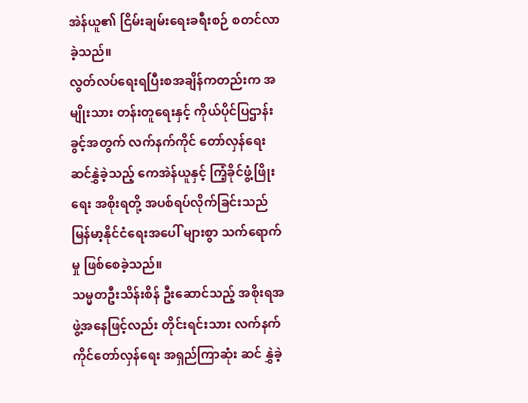အဲန်ယူ၏ ငြိမ်းချမ်းရေးခရီးစဉ် စတင်လာခဲ့သည်။
လွတ်လပ်ရေးရပြီးစအချိန်ကတည်းက အမျိုးသား တန်းတူရေးနှင့် ကိုယ်ပိုင်ပြဌာန်းခွင့်အတွက် လက်နက်ကိုင် တော်လှန်ရေး ဆင်နွှဲခဲ့သည့် ကေအဲန်ယူနှင့် ကြံ့ခိုင်ဖွံ့ဖြိုးရေး အစိုးရတို့ အပစ်ရပ်လိုက်ခြင်းသည် မြန်မာ့နိုင်ငံရေးအပေါ် များစွာ သက်ရောက်မှု ဖြစ်စေခဲ့သည်။
သမ္မတဦးသိန်းစိန် ဦးဆောင်သည့် အစိုးရအဖွဲ့အနေဖြင့်လည်း တိုင်းရင်းသား လက်နက်ကိုင်တော်လှန်ရေး အရှည်ကြာဆုံး ဆင် နွှဲခဲ့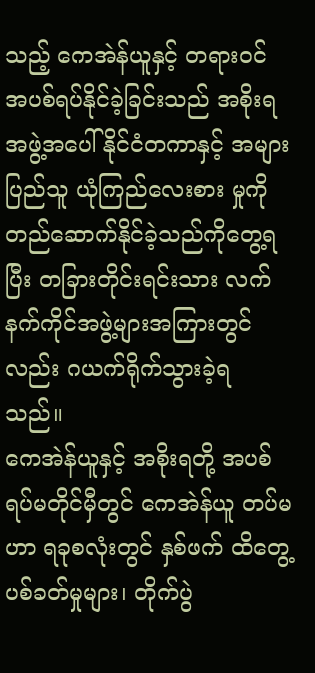သည့် ကေအဲန်ယူနှင့် တရားဝင် အပစ်ရပ်နိုင်ခဲ့ခြင်းသည် အစိုးရအဖွဲ့အပေါ် နိုင်ငံတကာနှင့် အများပြည်သူ ယုံကြည်လေးစား မှုကို တည်ဆောက်နိုင်ခဲ့သည်ကိုတွေ့ရပြီး တခြားတိုင်းရင်းသား လက်နက်ကိုင်အဖွဲ့များအကြားတွင်လည်း ဂယက်ရိုက်သွားခဲ့ရ သည်။
ကေအဲန်ယူနှင့် အစိုးရတို့ အပစ်ရပ်မတိုင်မှီတွင် ကေအဲန်ယူ တပ်မဟာ ရခုစလုံးတွင် နှစ်ဖက် ထိတွေ့ပစ်ခတ်မှုများ၊ တိုက်ပွဲ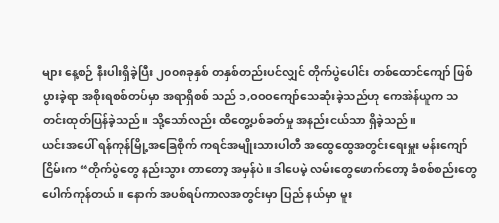များ နေ့စဉ် နီးပါးရှိခဲ့ပြီး ၂၀၀၈ခုနှစ် တနှစ်တည်းပင်လျှင် တိုက်ပွဲပေါင်း တစ်ထောင်ကျော် ဖြစ်ပွားခဲ့ရာ အစိုးရစစ်တပ်မှာ အရာရှိစစ် သည် ၁,ဝဝဝကျော်သေဆုံးခဲ့သည်ဟု ကေအဲန်ယူက သတင်းထုတ်ပြန်ခဲ့သည်။ သို့သော်လည်း ထိတွေ့ပစ်ခတ်မှု အနည်းငယ်သာ ရှိခဲ့သည်။
ယင်းအပေါ် ရန်ကုန်မြို့အခြေစိုက် ကရင်အမျိုးသားပါတီ အထွေထွေအတွင်းရေးမှူး မန်းကျော်ငြိမ်းက “တိုက်ပွဲတွေ နည်းသွား တာတော့ အမှန်ပဲ။ ဒါပေမဲ့ လမ်းတွေဖောက်တော့ ခံစစ်စည်းတွေ ပေါက်ကုန်တယ်။ နောက် အပစ်ရပ်ကာလအတွင်းမှာ ပြည် နယ်မှာ မူး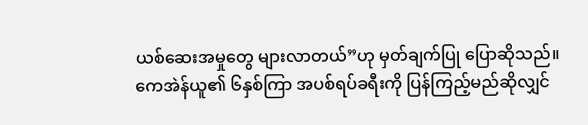ယစ်ဆေးအမှုတွေ များလာတယ်”ဟု မှတ်ချက်ပြု ပြောဆိုသည်။
ကေအဲန်ယူ၏ ၆နှစ်ကြာ အပစ်ရပ်ခရီးကို ပြန်ကြည့်မည်ဆိုလျှင်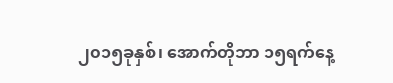၂၀၁၅ခုနှစ်၊ အောက်တိုဘာ ၁၅ရက်နေ့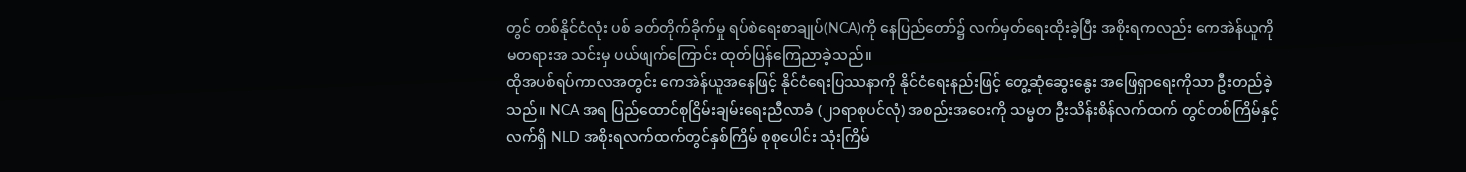တွင် တစ်နိုင်ငံလုံး ပစ် ခတ်တိုက်ခိုက်မှု ရပ်စဲရေးစာချုပ်(NCA)ကို နေပြည်တော်၌ လက်မှတ်ရေးထိုးခဲ့ပြီး အစိုးရကလည်း ကေအဲန်ယူကို မတရားအ သင်းမှ ပယ်ဖျက်ကြောင်း ထုတ်ပြန်ကြေညာခဲ့သည်။
ထိုအပစ်ရပ်ကာလအတွင်း ကေအဲန်ယူအနေဖြင့် နိုင်ငံရေးပြဿနာကို နိုင်ငံရေးနည်းဖြင့် တွေ့ဆုံဆွေးနွေး အဖြေရှာရေးကိုသာ ဦးတည်ခဲ့သည်။ NCA အရ ပြည်ထောင်စုငြိမ်းချမ်းရေးညီလာခံ (၂၁ရာစုပင်လုံ) အစည်းအဝေးကို သမ္မတ ဦးသိန်းစိန်လက်ထက် တွင်တစ်ကြိမ်နှင့် လက်ရှိ NLD အစိုးရလက်ထက်တွင်နှစ်ကြိမ် စုစုပေါင်း သုံးကြိမ်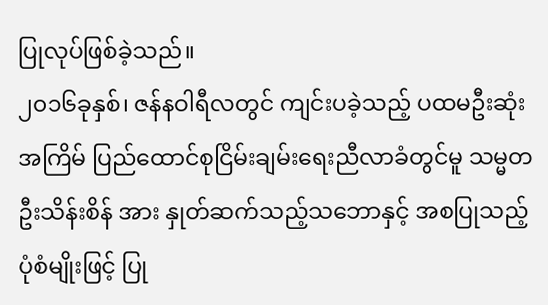ပြုလုပ်ဖြစ်ခဲ့သည်။
၂၀၁၆ခုနှစ်၊ ဇန်နဝါရီလတွင် ကျင်းပခဲ့သည့် ပထမဦးဆုံးအကြိမ် ပြည်ထောင်စုငြိမ်းချမ်းရေးညီလာခံတွင်မူ သမ္မတ ဦးသိန်းစိန် အား နှုတ်ဆက်သည့်သဘောနှင့် အစပြုသည့်ပုံစံမျိုးဖြင့် ပြု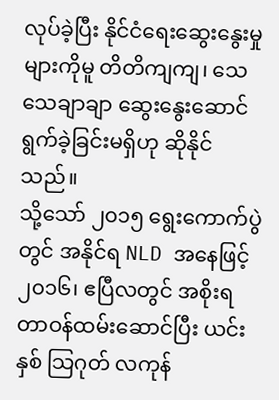လုပ်ခဲ့ပြီး နိုင်ငံရေးဆွေးနွေးမှုများကိုမူ တိတိကျကျ၊ သေသေချာချာ ဆွေးနွေးဆောင်ရွက်ခဲ့ခြင်းမရှိဟု ဆိုနိုင်သည်။
သို့သော် ၂၀၁၅ ရွေးကောက်ပွဲတွင် အနိုင်ရ NLD အနေဖြင့် ၂၀၁၆၊ ဧပြီလတွင် အစိုးရတာဝန်ထမ်းဆောင်ပြီး ယင်းနှစ် သြဂုတ် လကုန်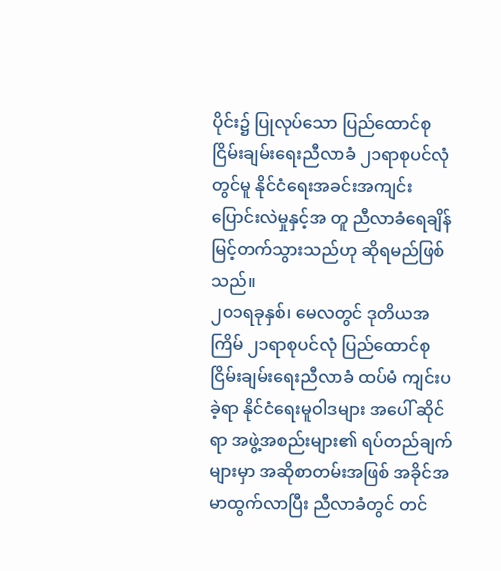ပိုင်း၌ ပြုလုပ်သော ပြည်ထောင်စုငြိမ်းချမ်းရေးညီလာခံ ၂၁ရာစုပင်လုံတွင်မူ နိုင်ငံရေးအခင်းအကျင်း ပြောင်းလဲမှုနှင့်အ တူ ညီလာခံရေချိန် မြင့်တက်သွားသည်ဟု ဆိုရမည်ဖြစ်သည်။
၂၀၁ရခုနှစ်၊ မေလတွင် ဒုတိယအကြိမ် ၂၁ရာစုပင်လုံ ပြည်ထောင်စုငြိမ်းချမ်းရေးညီလာခံ ထပ်မံ ကျင်းပခဲ့ရာ နိုင်ငံရေးမူဝါဒများ အပေါ် ဆိုင်ရာ အဖွဲ့အစည်းများ၏ ရပ်တည်ချက်များမှာ အဆိုစာတမ်းအဖြစ် အခိုင်အမာထွက်လာပြီး ညီလာခံတွင် တင်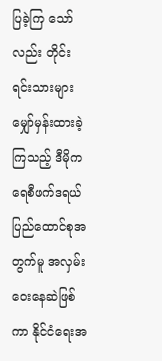ပြခဲ့ကြ သော်လည်း တိုင်းရင်းသားများ မျှော်မှန်းထားခဲ့ကြသည့် ဒီမိုကရေစီဖက်ဒရယ်ပြည်ထောင်စုအတွက်မူ အလှမ်းဝေးနေဆဲဖြစ်ကာ နိုင်ငံရေးအ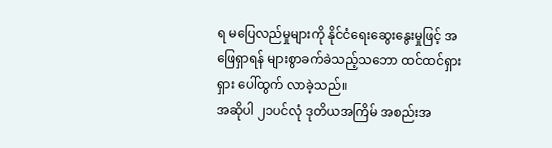ရ မပြေလည်မှုများကို နိုင်ငံရေးဆွေးနွေးမှုဖြင့် အဖြေရှာရန် များစွာခက်ခဲသည့်သဘော ထင်ထင်ရှားရှား ပေါ်ထွက် လာခဲ့သည်။
အဆိုပါ ၂၁ပင်လုံ ဒုတိယအကြိမ် အစည်းအ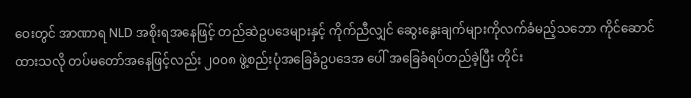ဝေးတွင် အာဏာရ NLD အစိုးရအနေဖြင့် တည်ဆဲဥပဒေများနှင့် ကိုက်ညီလျှင် ဆွေးနွေးချက်များကိုလက်ခံမည့်သဘော ကိုင်ဆောင်ထားသလို တပ်မတော်အနေဖြင့်လည်း ၂၀၀၈ ဖွဲ့စည်းပုံအခြေခံဥပဒေအ ပေါ် အခြေခံရပ်တည်ခဲ့ပြီး တိုင်း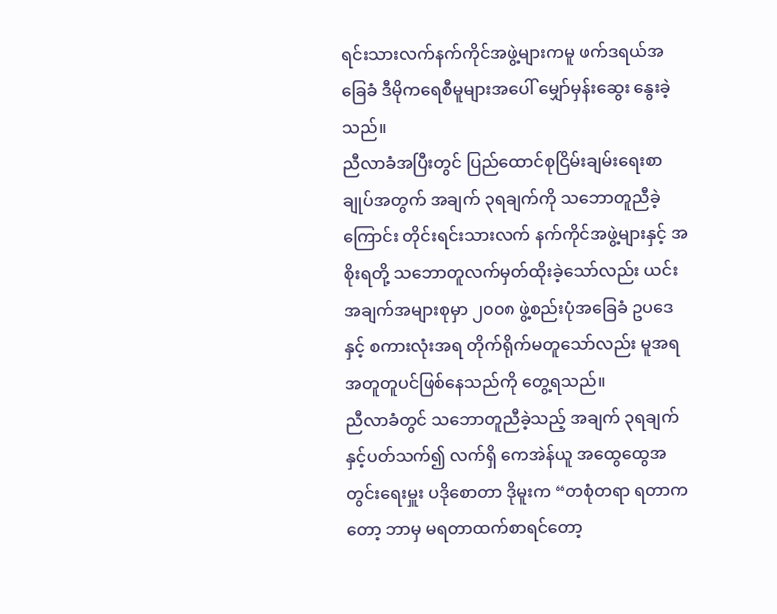ရင်းသားလက်နက်ကိုင်အဖွဲ့များကမူ ဖက်ဒရယ်အခြေခံ ဒီမိုကရေစီမူများအပေါ် မျှော်မှန်းဆွေး နွေးခဲ့သည်။
ညီလာခံအပြီးတွင် ပြည်ထောင်စုငြိမ်းချမ်းရေးစာချုပ်အတွက် အချက် ၃ရချက်ကို သဘောတူညီခဲ့ကြောင်း တိုင်းရင်းသားလက် နက်ကိုင်အဖွဲ့များနှင့် အစိုးရတို့ သဘောတူလက်မှတ်ထိုးခဲ့သော်လည်း ယင်းအချက်အများစုမှာ ၂၀၀၈ ဖွဲ့စည်းပုံအခြေခံ ဥပဒေ နှင့် စကားလုံးအရ တိုက်ရိုက်မတူသော်လည်း မူအရ အတူတူပင်ဖြစ်နေသည်ကို တွေ့ရသည်။
ညီလာခံတွင် သဘောတူညီခဲ့သည့် အချက် ၃ရချက်နှင့်ပတ်သက်၍ လက်ရှိ ကေအဲန်ယူ အထွေထွေအတွင်းရေးမှူး ပဒိုစောတာ ဒိုမူးက “တစုံတရာ ရတာကတော့ ဘာမှ မရတာထက်စာရင်တော့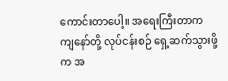ကောင်းတာပေါ့။ အရေးကြီးတာက ကျနော်တို့ လုပ်ငန်းစဉ် ရှေ့ဆက်သွားဖို့က အ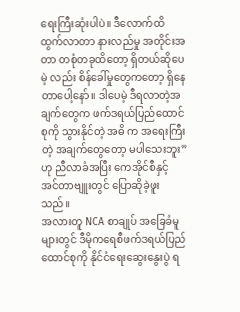ရေးကြီးဆုံးပါပဲ။ ဒီလောက်ထိ ထွက်လာတာ နားလည်မှု အတိုင်းအတာ တစုံတခုထိတော့ ရှိတယ်ဆိုပေမဲ့ လည်း စိန်ခေါ်မှုတွေကတော့ ရှိနေတာပေါ့နော်။ ဒါပေမဲ့ ဒီရလာတဲ့အချက်တွေက ဖက်ဒရယ်ပြည်ထောင်စုကို သွားနိုင်တဲ့ အဓိ က အရေးကြီးတဲ့ အချက်တွေတော့ မပါသေးဘူး”ဟု ညီလာခံအပြီး ကေအိုင်စီနှင့် အင်တာဗျူးတွင် ပြောဆိုခဲ့ဖူးသည်။
အလားတူ NCA စာချုပ် အခြေခံမူများတွင် ဒီမိုကရေစီဖက်ဒရယ်ပြည်ထောင်စုကို နိုင်ငံရေးဆွေးနွေးပွဲ ရ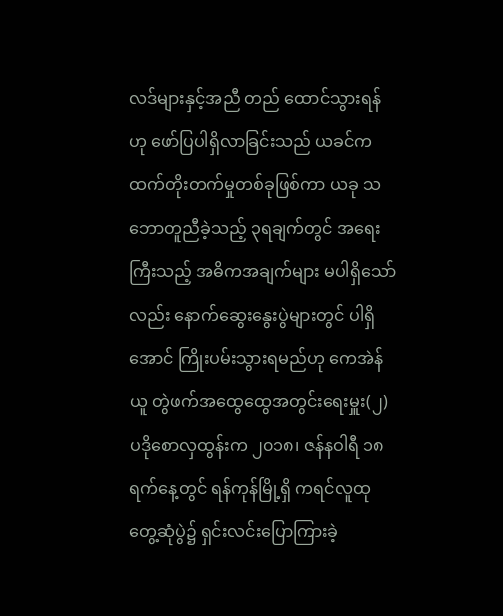လဒ်များနှင့်အညီ တည် ထောင်သွားရန်ဟု ဖော်ပြပါရှိလာခြင်းသည် ယခင်ကထက်တိုးတက်မှုတစ်ခုဖြစ်ကာ ယခု သဘောတူညီခဲ့သည့် ၃ရချက်တွင် အရေးကြီးသည့် အဓိကအချက်များ မပါရှိသော်လည်း နောက်ဆွေးနွေးပွဲများတွင် ပါရှိအောင် ကြိုးပမ်းသွားရမည်ဟု ကေအဲန်ယူ တွဲဖက်အထွေထွေအတွင်းရေးမှူး(၂) ပဒိုစောလှထွန်းက ၂၀၁၈၊ ဇန်နဝါရီ ၁၈ရက်နေ့တွင် ရန်ကုန်မြို့ရှိ ကရင်လူထုတွေ့ဆုံပွဲ၌ ရှင်းလင်းပြောကြားခဲ့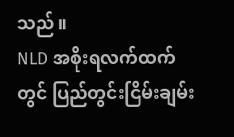သည်။
NLD အစိုးရလက်ထက်တွင် ပြည်တွင်းငြိမ်းချမ်း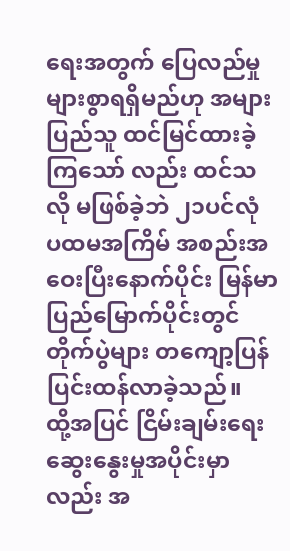ရေးအတွက် ပြေလည်မှုများစွာရရှိမည်ဟု အများပြည်သူ ထင်မြင်ထားခဲ့ကြသော် လည်း ထင်သလို မဖြစ်ခဲ့ဘဲ ၂၁ပင်လုံ ပထမအကြိမ် အစည်းအဝေးပြီးနောက်ပိုင်း မြန်မာပြည်မြောက်ပိုင်းတွင် တိုက်ပွဲများ တကျော့ပြန် ပြင်းထန်လာခဲ့သည်။
ထို့အပြင် ငြိမ်းချမ်းရေး ဆွေးနွေးမှုအပိုင်းမှာလည်း အ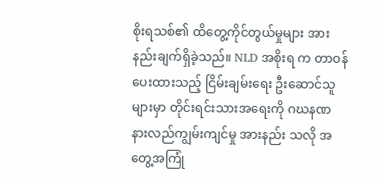စိုးရသစ်၏ ထိတွေ့ကိုင်တွယ်မှုများ အားနည်းချက်ရှိခဲ့သည်။ NLD အစိုးရ က တာဝန်ပေးထားသည့် ငြိမ်းချမ်းရေး ဦးဆောင်သူများမှာ တိုင်းရင်းသားအရေးကို ဂဃနဏ နားလည်ကျွမ်းကျင်မှု အားနည်း သလို အတွေ့အကြုံ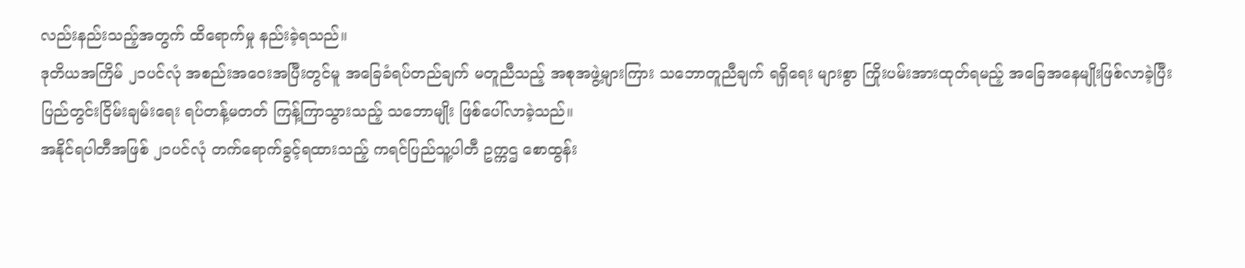လည်းနည်းသည့်အတွက် ထိရောက်မှု နည်းခဲ့ရသည်။
ဒုတိယအကြိမ် ၂၁ပင်လုံ အစည်းအဝေးအပြီးတွင်မူ အခြေခံရပ်တည်ချက် မတူညီသည့် အစုအဖွဲ့များကြား သဘောတူညီချက် ရရှိရေး များစွာ ကြိုးပမ်းအားထုတ်ရမည့် အခြေအနေမျိုးဖြစ်လာခဲ့ပြီး ပြည်တွင်းငြိမ်းချမ်းရေး ရပ်တန့်မတတ် ကြန့်ကြာသွားသည့် သဘောမျိုး ဖြစ်ပေါ်လာခဲ့သည်။
အနိုင်ရပါတီအဖြစ် ၂၁ပင်လုံ တက်ရောက်ခွင့်ရထားသည့် ကရင်ပြည်သူ့ပါတီ ဥက္ကဌ စောထွန်း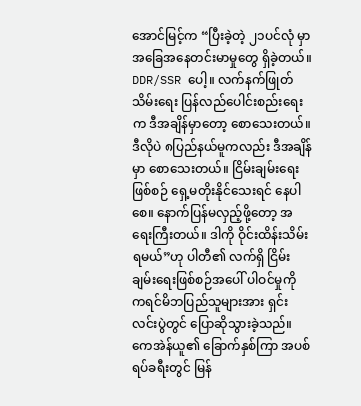အောင်မြင့်က “ပြီးခဲ့တဲ့ ၂၁ပင်လုံ မှာ အခြေအနေတင်းမာမှုတွေ ရှိခဲ့တယ်။ DDR/SSR ပေါ့။ လက်နက်ဖြုတ်သိမ်းရေး ပြန်လည်ပေါင်းစည်းရေးက ဒီအချိန်မှာတော့ စောသေးတယ်။ ဒီလိုပဲ ၈ပြည်နယ်မူကလည်း ဒီအချိန်မှာ စောသေးတယ်။ ငြိမ်းချမ်းရေးဖြစ်စဉ် ရှေ့မတိုးနိုင်သေးရင် နေပါစေ။ နောက်ပြန်မလှည့်ဖို့တော့ အရေးကြီးတယ်။ ဒါကို ဝိုင်းထိန်းသိမ်းရမယ်”ဟု ပါတီ၏ လက်ရှိ ငြိမ်းချမ်းရေးဖြစ်စဉ်အပေါ် ပါဝင်မှုကို ကရင်မိဘပြည်သူများအား ရှင်းလင်းပွဲတွင် ပြောဆိုသွားခဲ့သည်။
ကေအဲန်ယူ၏ ခြောက်နှစ်ကြာ အပစ်ရပ်ခရီးတွင် မြန်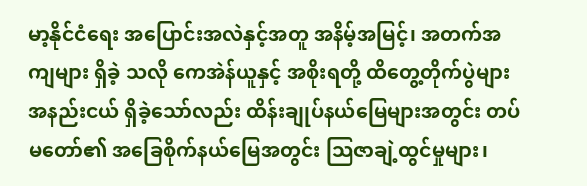မာ့နိုင်ငံရေး အပြောင်းအလဲနှင့်အတူ အနိမ့်အမြင့်၊ အတက်အကျများ ရှိခဲ့ သလို ကေအဲန်ယူနှင့် အစိုးရတို့ ထိတွေ့တိုက်ပွဲများ အနည်းငယ် ရှိခဲ့သော်လည်း ထိန်းချုပ်နယ်မြေများအတွင်း တပ်မတော်၏ အခြေစိုက်နယ်မြေအတွင်း သြဇာချဲ့ထွင်မှုများ၊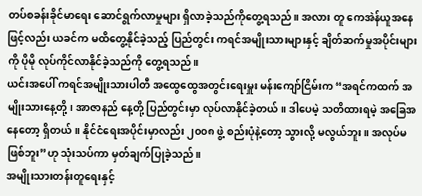တပ်စခန်းခိုင်မာရေး ဆောင်ရွက်လာမှုများ ရှိလာခဲ့သည်ကိုတွေ့ရသည်။ အလား တူ ကေအဲန်ယူအနေဖြင့်လည်း ယခင်က မထိတွေ့နိုင်ခဲ့သည့် ပြည်တွင်း ကရင်အမျိုးသားများနှင့် ချိတ်ဆက်မှုအပိုင်းများကို ပိုမို လုပ်ကိုင်လာနိုင်ခဲ့သည်ကို တွေ့ရသည်။
ယင်းအပေါ် ကရင်အမျိုးသားပါတီ အထွေထွေအတွင်းရေးမှူး မန်းကျော်ငြိမ်းက “အရင်ကထက် အမျိုးသားနေ့တို့၊ အာဇာနည် နေ့တို့ ပြည်တွင်းမှာ လုပ်လာနိုင်ခဲ့တယ်။ ဒါပေမဲ့ သတိထားရမဲ့ အခြေအနေတော့ ရှိတယ်။ နိုင်ငံရေးအပိုင်းမှာလည်း ၂၀၀၈ ဖွဲ့ စည်းပုံနဲ့တော့ သွားလို့ မလွယ်ဘူး။ အလုပ်မဖြစ်ဘူး”ဟု သုံးသပ်ကာ မှတ်ချက်ပြုခဲ့သည်။
အမျိုးသားတန်းတူရေးနှင့်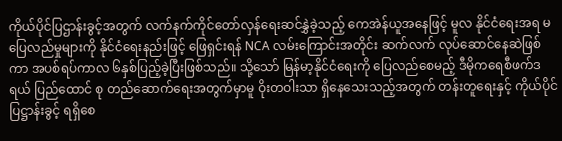ကိုယ်ပိုင်ပြဌာန်းခွင့်အတွက် လက်နက်ကိုင်တော်လှန်ရေးဆင်နွှဲခဲ့သည့် ကေအဲန်ယူအနေဖြင့် မူလ နိုင်ငံရေးအရ မပြေလည်မှုများကို နိုင်ငံရေးနည်းဖြင့် ဖြေရှင်းရန် NCA လမ်းကြောင်းအတိုင်း ဆက်လက် လုပ်ဆောင်နေဆဲဖြစ် ကာ အပစ်ရပ်ကာလ ၆နှစ်ပြည့်ခဲ့ပြီးဖြစ်သည်။ သို့သော် မြန်မာ့နိုင်ငံရေးကို ပြေလည်စေမည့် ဒီမိုကရေစီဖက်ဒရယ် ပြည်ထောင် စု တည်ဆောက်ရေးအတွက်မှာမူ ဝိုးတဝါးသာ ရှိနေသေးသည့်အတွက် တန်းတူရေးနှင့် ကိုယ်ပိုင်ပြဋ္ဌာန်းခွင့် ရရှိစေ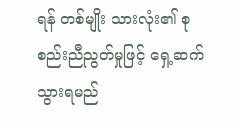ရန် တစ်မျိုး သားလုံး၏ စုစည်းညီညွတ်မှုဖြင့် ရှေ့ဆက်သွားရမည်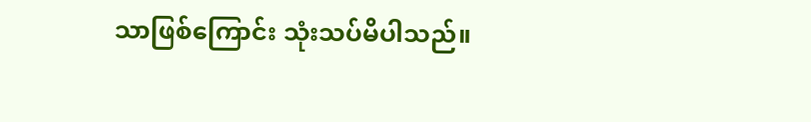သာဖြစ်ကြောင်း သုံးသပ်မိပါသည်။